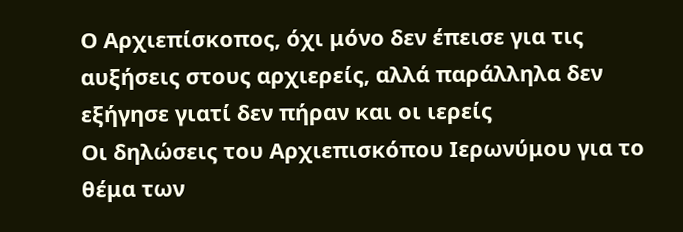Ο Αρχιεπίσκοπος, όχι μόνο δεν έπεισε για τις αυξήσεις στους αρχιερείς, αλλά παράλληλα δεν εξήγησε γιατί δεν πήραν και οι ιερείς
Oι δηλώσεις του Αρχιεπισκόπου Ιερωνύμου για το θέμα των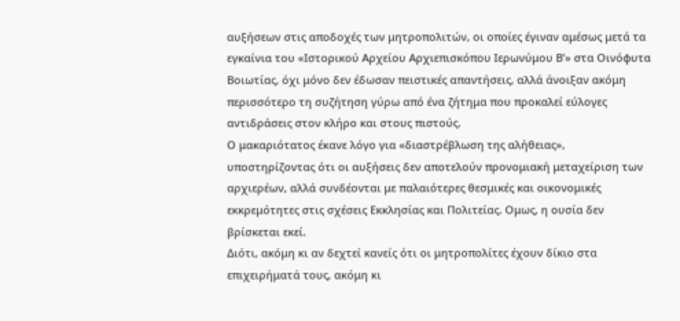αυξήσεων στις αποδοχές των μητροπολιτών, οι οποίες έγιναν αμέσως μετά τα εγκαίνια του «Ιστορικού Αρχείου Αρχιεπισκόπου Ιερωνύμου Β’» στα Οινόφυτα Βοιωτίας, όχι μόνο δεν έδωσαν πειστικές απαντήσεις, αλλά άνοιξαν ακόμη περισσότερο τη συζήτηση γύρω από ένα ζήτημα που προκαλεί εύλογες αντιδράσεις στον κλήρο και στους πιστούς.
Ο μακαριότατος έκανε λόγο για «διαστρέβλωση της αλήθειας», υποστηρίζοντας ότι οι αυξήσεις δεν αποτελούν προνομιακή μεταχείριση των αρχιερέων, αλλά συνδέονται με παλαιότερες θεσμικές και οικονομικές εκκρεμότητες στις σχέσεις Εκκλησίας και Πολιτείας. Ομως, η ουσία δεν βρίσκεται εκεί.
Διότι, ακόμη κι αν δεχτεί κανείς ότι οι μητροπολίτες έχουν δίκιο στα επιχειρήματά τους, ακόμη κι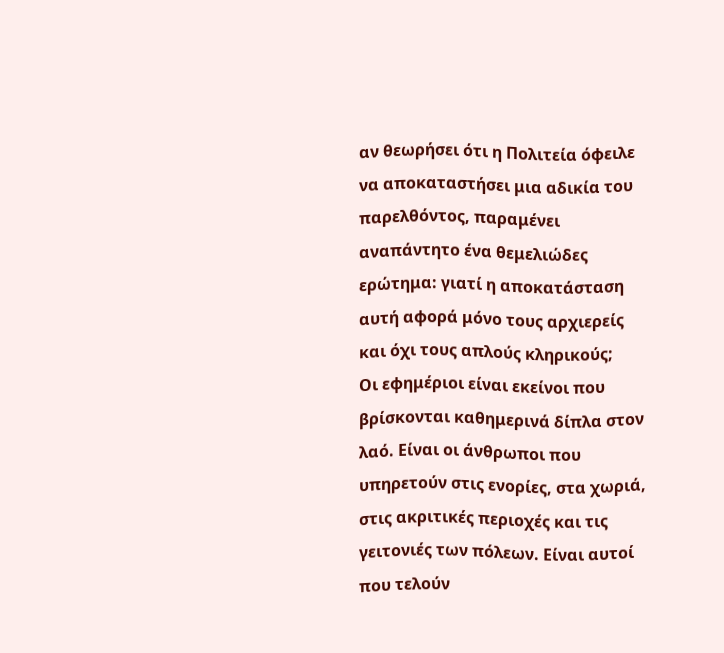αν θεωρήσει ότι η Πολιτεία όφειλε να αποκαταστήσει μια αδικία του παρελθόντος, παραμένει αναπάντητο ένα θεμελιώδες ερώτημα: γιατί η αποκατάσταση αυτή αφορά μόνο τους αρχιερείς και όχι τους απλούς κληρικούς;
Οι εφημέριοι είναι εκείνοι που βρίσκονται καθημερινά δίπλα στον λαό. Είναι οι άνθρωποι που υπηρετούν στις ενορίες, στα χωριά, στις ακριτικές περιοχές και τις γειτονιές των πόλεων. Είναι αυτοί που τελούν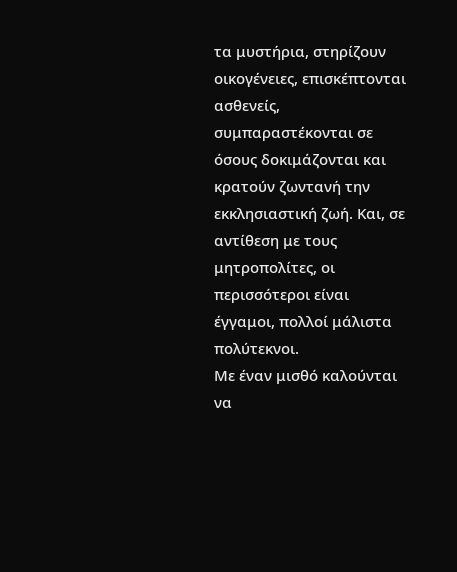τα μυστήρια, στηρίζουν οικογένειες, επισκέπτονται ασθενείς, συμπαραστέκονται σε όσους δοκιμάζονται και κρατούν ζωντανή την εκκλησιαστική ζωή. Και, σε αντίθεση με τους μητροπολίτες, οι περισσότεροι είναι έγγαμοι, πολλοί μάλιστα πολύτεκνοι.
Με έναν μισθό καλούνται να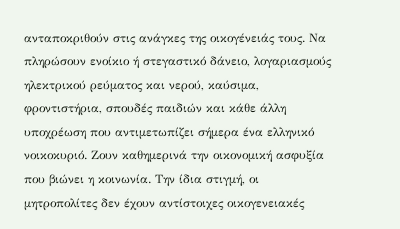ανταποκριθούν στις ανάγκες της οικογένειάς τους. Να πληρώσουν ενοίκιο ή στεγαστικό δάνειο, λογαριασμούς ηλεκτρικού ρεύματος και νερού, καύσιμα, φροντιστήρια, σπουδές παιδιών και κάθε άλλη υποχρέωση που αντιμετωπίζει σήμερα ένα ελληνικό νοικοκυριό. Ζουν καθημερινά την οικονομική ασφυξία που βιώνει η κοινωνία. Την ίδια στιγμή, οι μητροπολίτες δεν έχουν αντίστοιχες οικογενειακές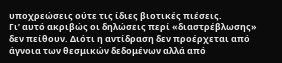υποχρεώσεις ούτε τις ίδιες βιοτικές πιέσεις.
Γι’ αυτό ακριβώς οι δηλώσεις περί «διαστρέβλωσης» δεν πείθουν. Διότι η αντίδραση δεν προέρχεται από άγνοια των θεσμικών δεδομένων αλλά από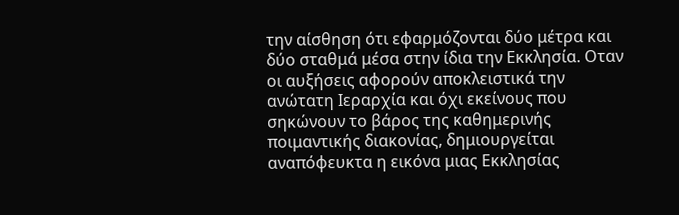την αίσθηση ότι εφαρμόζονται δύο μέτρα και δύο σταθμά μέσα στην ίδια την Εκκλησία. Οταν οι αυξήσεις αφορούν αποκλειστικά την ανώτατη Ιεραρχία και όχι εκείνους που σηκώνουν το βάρος της καθημερινής ποιμαντικής διακονίας, δημιουργείται αναπόφευκτα η εικόνα μιας Εκκλησίας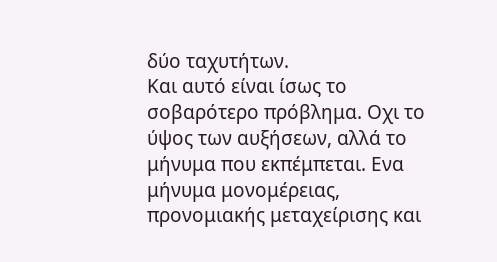δύο ταχυτήτων.
Και αυτό είναι ίσως το σοβαρότερο πρόβλημα. Οχι το ύψος των αυξήσεων, αλλά το μήνυμα που εκπέμπεται. Ενα μήνυμα μονομέρειας, προνομιακής μεταχείρισης και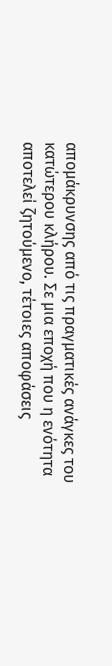απομάκρυνσης από τις πραγματικές ανάγκες του κατώτερου κλήρου. Σε μια εποχή που η ενότητα αποτελεί ζητούμενο, τέτοιες αποφάσεις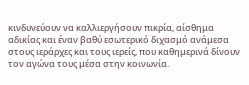κινδυνεύουν να καλλιεργήσουν πικρία, αίσθημα αδικίας και έναν βαθύ εσωτερικό διχασμό ανάμεσα στους ιεράρχες και τους ιερείς, που καθημερινά δίνουν τον αγώνα τους μέσα στην κοινωνία.